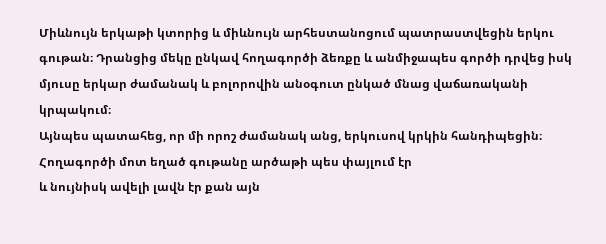Միևնույն երկաթի կտորից և միևնույն արհեստանոցում պատրաստվեցին երկու գութան։ Դրանցից մեկը ընկավ հողագործի ձեռքը և անմիջապես գործի դրվեց իսկ մյուսը երկար ժամանակ և բոլորովին անօգուտ ընկած մնաց վաճառականի կրպակում։
Այնպես պատահեց, որ մի որոշ ժամանակ անց, երկուսով կրկին հանդիպեցին։ Հողագործի մոտ եղած գութանը արծաթի պես փայլում էր
և նույնիսկ ավելի լավն էր քան այն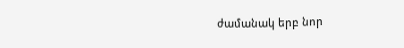ժամանակ երբ նոր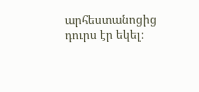արհեստանոցից դուրս էր եկել։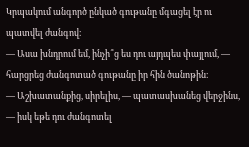Կրպակում անգործ ընկած գութանը մգացել էր ու պատվել ժանգով։
— Ասա խնդրում եմ, ինչի՞ց ես դու այդպես փայլում, — հարցրեց ժանգոտած գութանը իր հին ծանոթին։
— Աշխատանքից, սիրելիս, — պատասխանեց վերջինս, — իսկ եթե դու ժանգոտել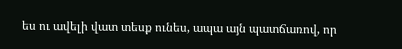ես ու ավելի վատ տեսք ունես, ապա այն պատճառով, որ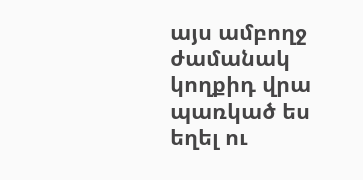այս ամբողջ ժամանակ կողքիդ վրա պառկած ես եղել ու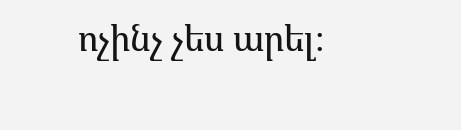ոչինչ չես արել։